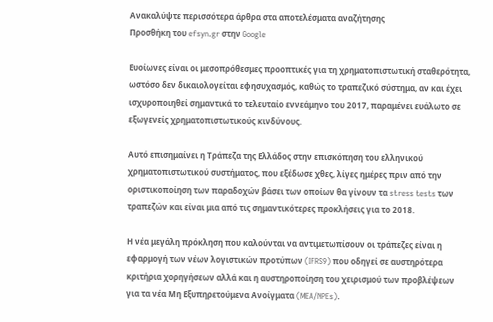Ανακαλύψτε περισσότερα άρθρα στα αποτελέσματα αναζήτησης
Προσθήκη του efsyn.gr στην Google

Ευοίωνες είναι οι μεσοπρόθεσμες προοπτικές για τη χρηματοπιστωτική σταθερότητα, ωστόσο δεν δικαιολογείται εφησυχασμός, καθώς το τραπεζικό σύστημα, αν και έχει ισχυροποιηθεί σημαντικά το τελευταίο εννεάμηνο του 2017, παραμένει ευάλωτο σε εξωγενείς χρηματοπιστωτικούς κινδύνους.

Αυτό επισημαίνει η Τράπεζα της Ελλάδος στην επισκόπηση του ελληνικού χρηματοπιστωτικού συστήματος, που εξέδωσε χθες, λίγες ημέρες πριν από την οριστικοποίηση των παραδοχών βάσει των οποίων θα γίνουν τα stress tests των τραπεζών και είναι μια από τις σημαντικότερες προκλήσεις για το 2018.

Η νέα μεγάλη πρόκληση που καλούνται να αντιμετωπίσουν οι τράπεζες είναι η εφαρμογή των νέων λογιστικών προτύπων (IFRS9) που οδηγεί σε αυστηρότερα κριτήρια χορηγήσεων αλλά και η αυστηροποίηση του χειρισμού των προβλέψεων για τα νέα Μη Εξυπηρετούμενα Ανοίγματα (MEA/NPEs).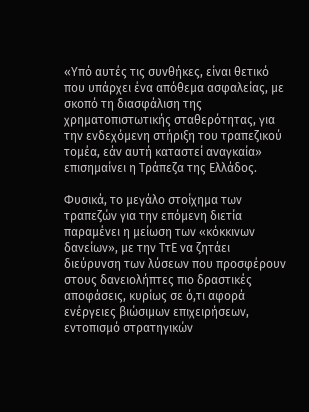«Υπό αυτές τις συνθήκες, είναι θετικό που υπάρχει ένα απόθεμα ασφαλείας, με σκοπό τη διασφάλιση της χρηματοπιστωτικής σταθερότητας, για την ενδεχόμενη στήριξη του τραπεζικού τομέα, εάν αυτή καταστεί αναγκαία» επισημαίνει η Τράπεζα της Ελλάδος.

Φυσικά, το μεγάλο στοίχημα των τραπεζών για την επόμενη διετία παραμένει η μείωση των «κόκκινων δανείων», με την ΤτΕ να ζητάει διεύρυνση των λύσεων που προσφέρουν στους δανειολήπτες πιο δραστικές αποφάσεις, κυρίως σε ό,τι αφορά ενέργειες βιώσιμων επιχειρήσεων, εντοπισμό στρατηγικών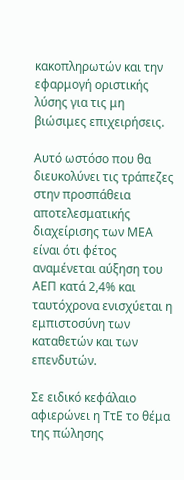κακοπληρωτών και την εφαρμογή οριστικής λύσης για τις μη βιώσιμες επιχειρήσεις.

Αυτό ωστόσο που θα διευκολύνει τις τράπεζες στην προσπάθεια αποτελεσματικής διαχείρισης των ΜΕΑ είναι ότι φέτος αναμένεται αύξηση του ΑΕΠ κατά 2,4% και ταυτόχρονα ενισχύεται η εμπιστοσύνη των καταθετών και των επενδυτών.

Σε ειδικό κεφάλαιο αφιερώνει η ΤτΕ το θέμα της πώλησης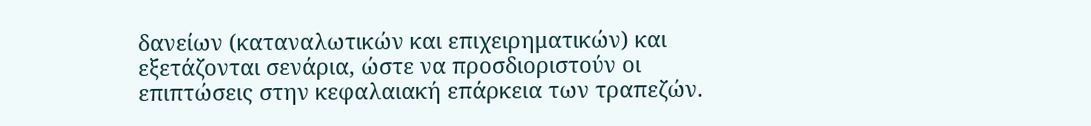δανείων (καταναλωτικών και επιχειρηματικών) και εξετάζονται σενάρια, ώστε να προσδιοριστούν οι επιπτώσεις στην κεφαλαιακή επάρκεια των τραπεζών.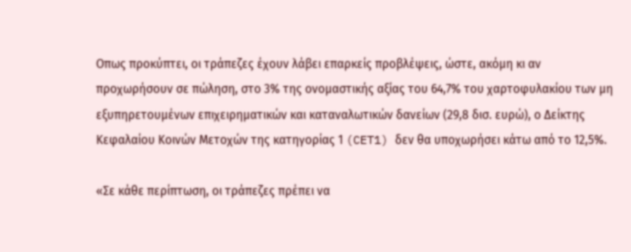Οπως προκύπτει, οι τράπεζες έχουν λάβει επαρκείς προβλέψεις, ώστε, ακόμη κι αν προχωρήσουν σε πώληση, στο 3% της ονομαστικής αξίας του 64,7% του χαρτοφυλακίου των μη εξυπηρετουμένων επιχειρηματικών και καταναλωτικών δανείων (29,8 δισ. ευρώ), ο Δείκτης Κεφαλαίου Κοινών Μετοχών της κατηγορίας 1 (CET1) δεν θα υποχωρήσει κάτω από το 12,5%.

«Σε κάθε περίπτωση, οι τράπεζες πρέπει να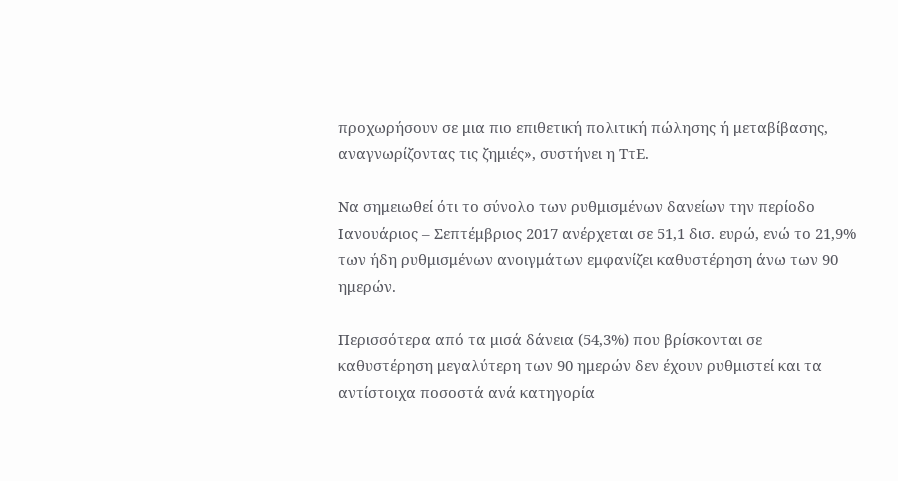προχωρήσουν σε μια πιο επιθετική πολιτική πώλησης ή μεταβίβασης, αναγνωρίζοντας τις ζημιές», συστήνει η ΤτΕ.

Να σημειωθεί ότι το σύνολο των ρυθμισμένων δανείων την περίοδο Ιανουάριος – Σεπτέμβριος 2017 ανέρχεται σε 51,1 δισ. ευρώ, ενώ το 21,9% των ήδη ρυθμισμένων ανοιγμάτων εμφανίζει καθυστέρηση άνω των 90 ημερών.

Περισσότερα από τα μισά δάνεια (54,3%) που βρίσκονται σε καθυστέρηση μεγαλύτερη των 90 ημερών δεν έχουν ρυθμιστεί και τα αντίστοιχα ποσοστά ανά κατηγορία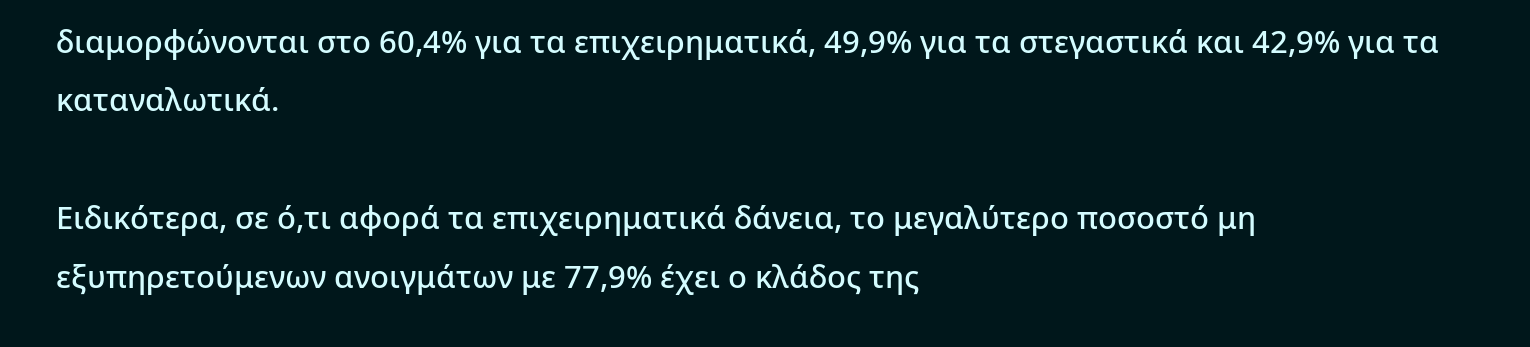διαμορφώνονται στο 60,4% για τα επιχειρηματικά, 49,9% για τα στεγαστικά και 42,9% για τα καταναλωτικά.

Ειδικότερα, σε ό,τι αφορά τα επιχειρηματικά δάνεια, το μεγαλύτερο ποσοστό μη εξυπηρετούμενων ανοιγμάτων με 77,9% έχει ο κλάδος της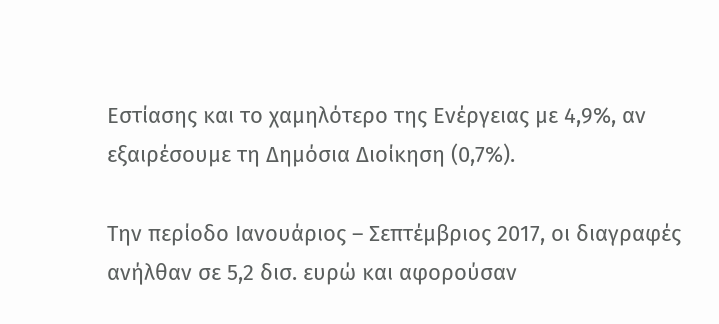Εστίασης και το χαμηλότερο της Ενέργειας με 4,9%, αν εξαιρέσουμε τη Δημόσια Διοίκηση (0,7%).

Την περίοδο Ιανουάριος – Σεπτέμβριος 2017, οι διαγραφές ανήλθαν σε 5,2 δισ. ευρώ και αφορούσαν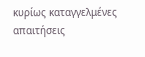κυρίως καταγγελμένες απαιτήσεις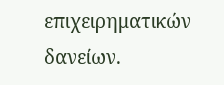επιχειρηματικών δανείων.